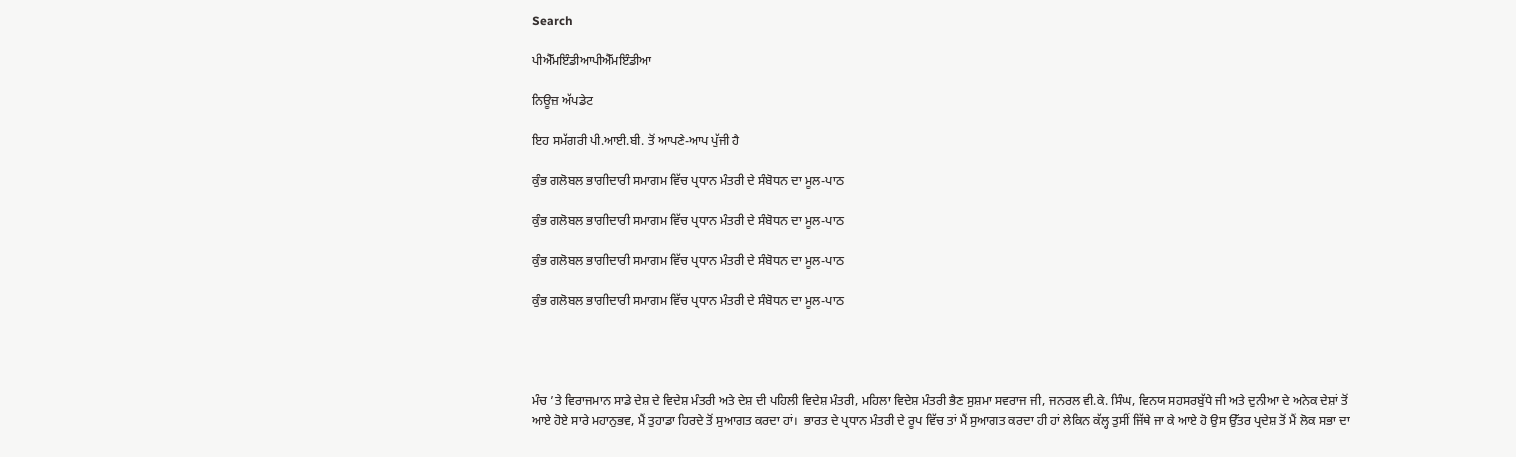Search

ਪੀਐੱਮਇੰਡੀਆਪੀਐੱਮਇੰਡੀਆ

ਨਿਊਜ਼ ਅੱਪਡੇਟ

ਇਹ ਸਮੱਗਰੀ ਪੀ.ਆਈ.ਬੀ. ਤੋਂ ਆਪਣੇ-ਆਪ ਪੁੱਜੀ ਹੈ

ਕੁੰਭ ਗਲੋਬਲ ਭਾਗੀਦਾਰੀ ਸਮਾਗਮ ਵਿੱਚ ਪ੍ਰਧਾਨ ਮੰਤਰੀ ਦੇ ਸੰਬੋਧਨ ਦਾ ਮੂਲ-ਪਾਠ

ਕੁੰਭ ਗਲੋਬਲ ਭਾਗੀਦਾਰੀ ਸਮਾਗਮ ਵਿੱਚ ਪ੍ਰਧਾਨ ਮੰਤਰੀ ਦੇ ਸੰਬੋਧਨ ਦਾ ਮੂਲ-ਪਾਠ

ਕੁੰਭ ਗਲੋਬਲ ਭਾਗੀਦਾਰੀ ਸਮਾਗਮ ਵਿੱਚ ਪ੍ਰਧਾਨ ਮੰਤਰੀ ਦੇ ਸੰਬੋਧਨ ਦਾ ਮੂਲ-ਪਾਠ

ਕੁੰਭ ਗਲੋਬਲ ਭਾਗੀਦਾਰੀ ਸਮਾਗਮ ਵਿੱਚ ਪ੍ਰਧਾਨ ਮੰਤਰੀ ਦੇ ਸੰਬੋਧਨ ਦਾ ਮੂਲ-ਪਾਠ




ਮੰਚ ’ਤੇ ਵਿਰਾਜਮਾਨ ਸਾਡੇ ਦੇਸ਼ ਦੇ ਵਿਦੇਸ਼ ਮੰਤਰੀ ਅਤੇ ਦੇਸ਼ ਦੀ ਪਹਿਲੀ ਵਿਦੇਸ਼ ਮੰਤਰੀ, ਮਹਿਲਾ ਵਿਦੇਸ਼ ਮੰਤਰੀ ਭੈਣ ਸੁਸ਼ਮਾ ਸਵਰਾਜ ਜੀ, ਜਨਰਲ ਵੀ.ਕੇ. ਸਿੰਘ, ਵਿਨਯ ਸਹਸਰਬੁੱਧੇ ਜੀ ਅਤੇ ਦੁਨੀਆ ਦੇ ਅਨੇਕ ਦੇਸ਼ਾਂ ਤੋਂ ਆਏ ਹੋਏ ਸਾਰੇ ਮਹਾਨੁਭਵ, ਮੈਂ ਤੁਹਾਡਾ ਹਿਰਦੇ ਤੋਂ ਸੁਆਗਤ ਕਰਦਾ ਹਾਂ।  ਭਾਰਤ ਦੇ ਪ੍ਰਧਾਨ ਮੰਤਰੀ ਦੇ ਰੂਪ ਵਿੱਚ ਤਾਂ ਮੈਂ ਸੁਆਗਤ ਕਰਦਾ ਹੀ ਹਾਂ ਲੇਕਿਨ ਕੱਲ੍ਹ ਤੁਸੀਂ ਜਿੱਥੇ ਜਾ ਕੇ ਆਏ ਹੋ ਉਸ ਉੱਤਰ ਪ੍ਰਦੇਸ਼ ਤੋਂ ਮੈਂ ਲੋਕ ਸਭਾ ਦਾ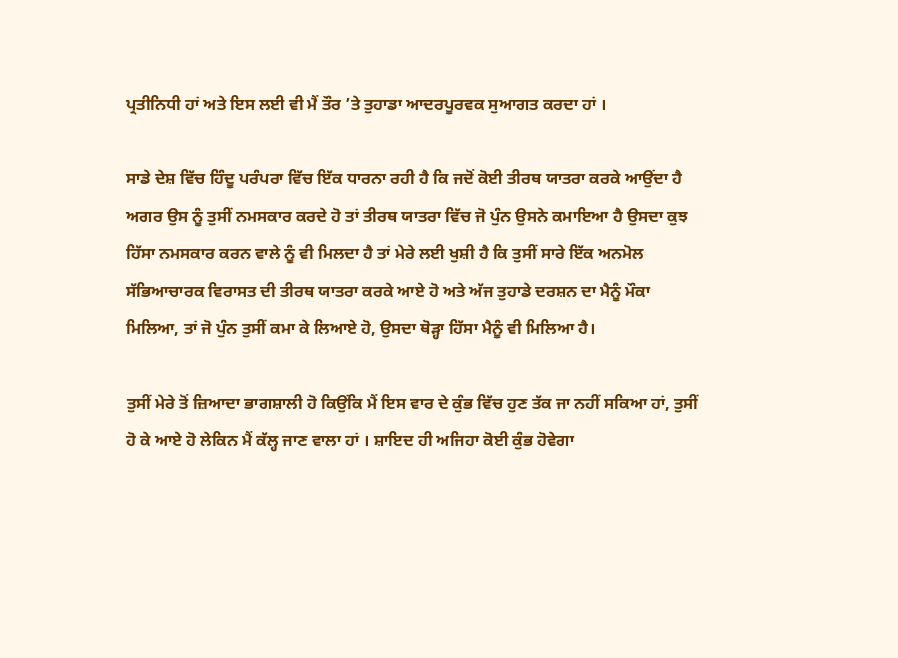ਪ੍ਰਤੀਨਿਧੀ ਹਾਂ ਅਤੇ ਇਸ ਲਈ ਵੀ ਮੈਂ ਤੌਰ ’ਤੇ ਤੁਹਾਡਾ ਆਦਰਪੂਰਵਕ ਸੁਆਗਤ ਕਰਦਾ ਹਾਂ ।

ਸਾਡੇ ਦੇਸ਼ ਵਿੱਚ ਹਿੰਦੂ ਪਰੰਪਰਾ ਵਿੱਚ ਇੱਕ ਧਾਰਨਾ ਰਹੀ ਹੈ ਕਿ ਜਦੋਂ ਕੋਈ ਤੀਰਥ ਯਾਤਰਾ ਕਰਕੇ ਆਉਂਦਾ ਹੈ ਅਗਰ ਉਸ ਨੂੰ ਤੁਸੀਂ ਨਮਸਕਾਰ ਕਰਦੇ ਹੋ ਤਾਂ ਤੀਰਥ ਯਾਤਰਾ ਵਿੱਚ ਜੋ ਪੁੰਨ ਉਸਨੇ ਕਮਾਇਆ ਹੈ ਉਸਦਾ ਕੁਝ ਹਿੱਸਾ ਨਮਸਕਾਰ ਕਰਨ ਵਾਲੇ ਨੂੰ ਵੀ ਮਿਲਦਾ ਹੈ ਤਾਂ ਮੇਰੇ ਲਈ ਖੁਸ਼ੀ ਹੈ ਕਿ ਤੁਸੀਂ ਸਾਰੇ ਇੱਕ ਅਨਮੋਲ ਸੱਭਿਆਚਾਰਕ ਵਿਰਾਸਤ ਦੀ ਤੀਰਥ ਯਾਤਰਾ ਕਰਕੇ ਆਏ ਹੋ ਅਤੇ ਅੱਜ ਤੁਹਾਡੇ ਦਰਸ਼ਨ ਦਾ ਮੈਨੂੰ ਮੌਕਾ ਮਿਲਿਆ, ਤਾਂ ਜੋ ਪੁੰਨ ਤੁਸੀਂ ਕਮਾ ਕੇ ਲਿਆਏ ਹੋ, ਉਸਦਾ ਥੋੜ੍ਹਾ ਹਿੱਸਾ ਮੈਨੂੰ ਵੀ ਮਿਲਿਆ ਹੈ।

ਤੁਸੀਂ ਮੇਰੇ ਤੋਂ ਜ਼ਿਆਦਾ ਭਾਗਸ਼ਾਲੀ ਹੋ ਕਿਉਂਕਿ ਮੈਂ ਇਸ ਵਾਰ ਦੇ ਕੁੰਭ ਵਿੱਚ ਹੁਣ ਤੱਕ ਜਾ ਨਹੀਂ ਸਕਿਆ ਹਾਂ, ਤੁਸੀਂ ਹੋ ਕੇ ਆਏ ਹੋ ਲੇਕਿਨ ਮੈਂ ਕੱਲ੍ਹ ਜਾਣ ਵਾਲਾ ਹਾਂ । ਸ਼ਾਇਦ ਹੀ ਅਜਿਹਾ ਕੋਈ ਕੁੰਭ ਹੋਵੇਗਾ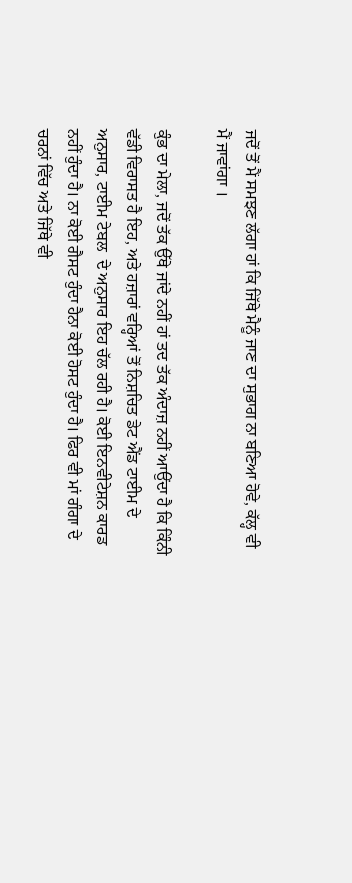ਜਦੋਂ ਤੋਂ ਮੈਂ ਸਮਝਣ ਲੱਗਾ ਹਾਂ ਕਿ ਜਿੱਥੇ ਮੈਨੂੰ ਜਾਣ ਦਾ ਸੁਭਾਗ ਨਾ ਬਣਿਆ ਹੋਵੇ, ਕੱਲ੍ਹ ਵੀ ਮੈਂ ਜਾਵਾਂਗਾ ।

ਕੁੰਭ ਦਾ ਮੇਲਾ, ਜਦੋਂ ਤੱਕ ਉੱਥੇ ਜਾਂਦੇ ਨਹੀਂ ਹਾਂ ਤਦ ਤੱਕ ਅੰਦਾਜ਼ ਨਹੀਂ ਆਉਂਦਾ ਹੈ ਕਿ ਕਿੰਨੀ ਵੱਡੀ ਵਿਰਾਸਤ ਹੈ ਇਹ, ਅਤੇ ਹਜ਼ਾਰਾਂ ਵਰ੍ਹਿਆਂ ਤੋਂ ਨਿਸ਼ਚਿਤ ਡੇਟ ਐਂਡ ਟਾਈਮ ਦੇ ਅਨੁਸਾਰ, ਟਾਈਮ ਟੇਬਲ  ਦੇ ਅਨੁਸਾਰ ਇਹ ਚੱਲ ਰਹੀ ਹੈ। ਕੋਈ ਇਨਵੀਟੇਸ਼ਨ ਕਾਰਡ ਨਹੀਂ ਹੁੰਦਾ ਹੈ। ਨਾ ਕੋਈ ਗੈਸਟ ਹੁੰਦਾ ਹੈਨਾ ਕੋਈ ਹੋਸਟ ਹੁੰਦਾ ਹੈ। ਫਿਰ ਵੀ ਮਾਂ ਗੰਗਾ ਦੇ ਚਰਨਾਂ ਵਿੱਚ ਅਤੇ ਜਿੱਥੇ ਵੀ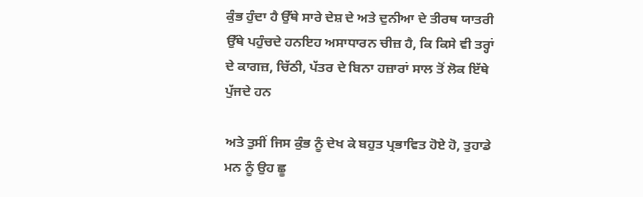ਕੁੰਭ ਹੁੰਦਾ ਹੈ ਉੱਥੇ ਸਾਰੇ ਦੇਸ਼ ਦੇ ਅਤੇ ਦੁਨੀਆ ਦੇ ਤੀਰਥ ਯਾਤਰੀ ਉੱਥੇ ਪਹੁੰਚਦੇ ਹਨਇਹ ਅਸਾਧਾਰਨ ਚੀਜ਼ ਹੈ, ਕਿ ਕਿਸੇ ਵੀ ਤਰ੍ਹਾਂ ਦੇ ਕਾਗਜ਼, ਚਿੱਠੀ, ਪੱਤਰ ਦੇ ਬਿਨਾ ਹਜ਼ਾਰਾਂ ਸਾਲ ਤੋਂ ਲੋਕ ਇੱਥੇ ਪੁੱਜਦੇ ਹਨ

ਅਤੇ ਤੁਸੀਂ ਜਿਸ ਕੁੰਭ ਨੂੰ ਦੇਖ ਕੇ ਬਹੁਤ ਪ੍ਰਭਾਵਿਤ ਹੋਏ ਹੋ, ਤੁਹਾਡੇ ਮਨ ਨੂੰ ਉਹ ਛੂ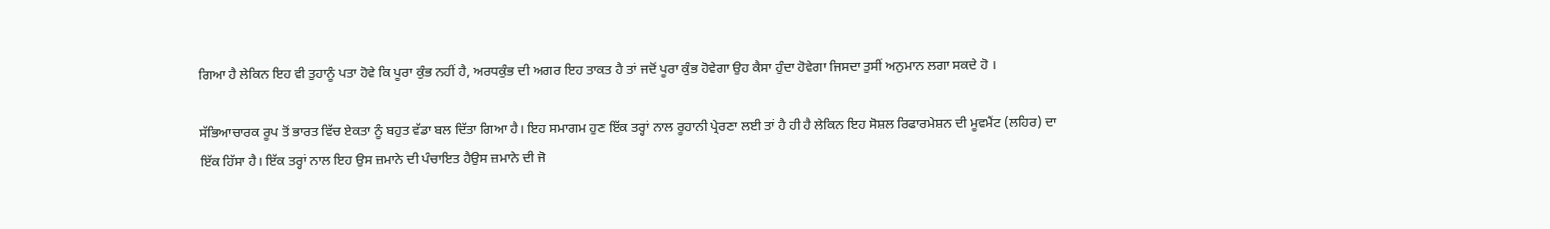ਗਿਆ ਹੈ ਲੇਕਿਨ ਇਹ ਵੀ ਤੁਹਾਨੂੰ ਪਤਾ ਹੋਵੇ ਕਿ ਪੂਰਾ ਕੁੰਭ ਨਹੀਂ ਹੈ, ਅਰਧਕੁੰਭ ਦੀ ਅਗਰ ਇਹ ਤਾਕਤ ਹੈ ਤਾਂ ਜਦੋਂ ਪੂਰਾ ਕੁੰਭ ਹੋਵੇਗਾ ਉਹ ਕੈਸਾ ਹੁੰਦਾ ਹੋਵੇਗਾ ਜਿਸਦਾ ਤੁਸੀਂ ਅਨੁਮਾਨ ਲਗਾ ਸਕਦੇ ਹੋ ।

ਸੱਭਿਆਚਾਰਕ ਰੂਪ ਤੋਂ ਭਾਰਤ ਵਿੱਚ ਏਕਤਾ ਨੂੰ ਬਹੁਤ ਵੱਡਾ ਬਲ ਦਿੱਤਾ ਗਿਆ ਹੈ। ਇਹ ਸਮਾਗਮ ਹੁਣ ਇੱਕ ਤਰ੍ਹਾਂ ਨਾਲ ਰੂਹਾਨੀ ਪ੍ਰੇਰਣਾ ਲਈ ਤਾਂ ਹੈ ਹੀ ਹੈ ਲੇਕਿਨ ਇਹ ਸੋਸ਼ਲ ਰਿਫਾਰਮੇਸ਼ਨ ਦੀ ਮੂਵਮੈਂਟ (ਲਹਿਰ) ਦਾ ਇੱਕ ਹਿੱਸਾ ਹੈ। ਇੱਕ ਤਰ੍ਹਾਂ ਨਾਲ ਇਹ ਉਸ ਜ਼ਮਾਨੇ ਦੀ ਪੰਚਾਇਤ ਹੈਉਸ ਜ਼ਮਾਨੇ ਦੀ ਜੋ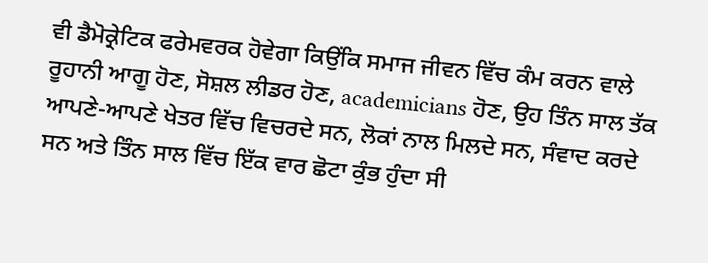ਵੀ ਡੈਮੋਕ੍ਰੇਟਿਕ ਫਰੇਮਵਰਕ ਹੋਵੇਗਾ ਕਿਉਂਕਿ ਸਮਾਜ ਜੀਵਨ ਵਿੱਚ ਕੰਮ ਕਰਨ ਵਾਲੇ ਰੂਹਾਨੀ ਆਗੂ ਹੋਣ, ਸੋਸ਼ਲ ਲੀਡਰ ਹੋਣ, academicians ਹੋਣ, ਉਹ ਤਿੰਨ ਸਾਲ ਤੱਕ ਆਪਣੇ-ਆਪਣੇ ਖੇਤਰ ਵਿੱਚ ਵਿਚਰਦੇ ਸਨ, ਲੋਕਾਂ ਨਾਲ ਮਿਲਦੇ ਸਨ, ਸੰਵਾਦ ਕਰਦੇ ਸਨ ਅਤੇ ਤਿੰਨ ਸਾਲ ਵਿੱਚ ਇੱਕ ਵਾਰ ਛੋਟਾ ਕੁੰਭ ਹੁੰਦਾ ਸੀ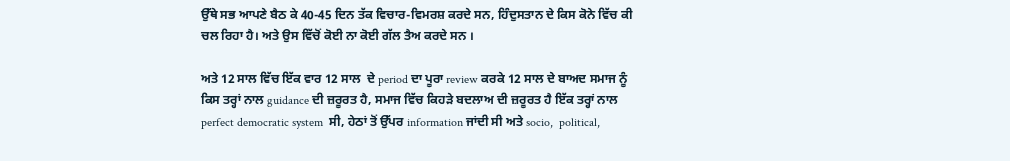ਉੱਥੇ ਸਭ ਆਪਣੇ ਬੈਠ ਕੇ 40-45 ਦਿਨ ਤੱਕ ਵਿਚਾਰ-ਵਿਮਰਸ਼ ਕਰਦੇ ਸਨ, ਹਿੰਦੁਸਤਾਨ ਦੇ ਕਿਸ ਕੋਨੇ ਵਿੱਚ ਕੀ ਚਲ ਰਿਹਾ ਹੈ। ਅਤੇ ਉਸ ਵਿੱਚੋਂ ਕੋਈ ਨਾ ਕੋਈ ਗੱਲ ਤੈਅ ਕਰਦੇ ਸਨ ।

ਅਤੇ 12 ਸਾਲ ਵਿੱਚ ਇੱਕ ਵਾਰ 12 ਸਾਲ  ਦੇ period ਦਾ ਪੂਰਾ review ਕਰਕੇ 12 ਸਾਲ ਦੇ ਬਾਅਦ ਸਮਾਜ ਨੂੰ ਕਿਸ ਤਰ੍ਹਾਂ ਨਾਲ guidance ਦੀ ਜ਼ਰੂਰਤ ਹੈ, ਸਮਾਜ ਵਿੱਚ ਕਿਹੜੇ ਬਦਲਾਅ ਦੀ ਜ਼ਰੂਰਤ ਹੈ ਇੱਕ ਤਰ੍ਹਾਂ ਨਾਲ perfect democratic system  ਸੀ, ਹੇਠਾਂ ਤੋਂ ਉੱਪਰ information ਜਾਂਦੀ ਸੀ ਅਤੇ socio,  political,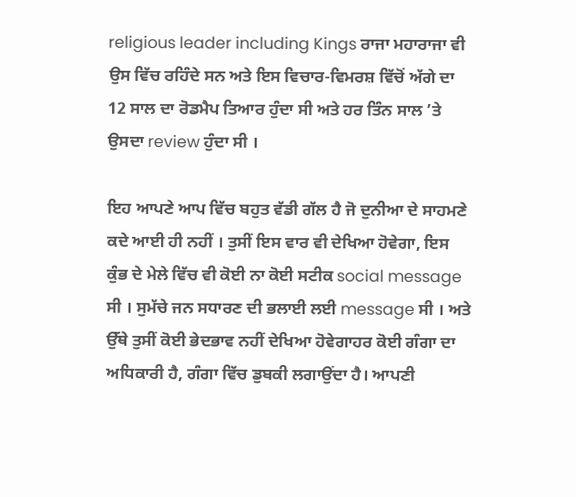religious leader including Kings ਰਾਜਾ ਮਹਾਰਾਜਾ ਵੀ ਉਸ ਵਿੱਚ ਰਹਿੰਦੇ ਸਨ ਅਤੇ ਇਸ ਵਿਚਾਰ-ਵਿਮਰਸ਼ ਵਿੱਚੋਂ ਅੱਗੇ ਦਾ 12 ਸਾਲ ਦਾ ਰੋਡਮੈਪ ਤਿਆਰ ਹੁੰਦਾ ਸੀ ਅਤੇ ਹਰ ਤਿੰਨ ਸਾਲ ’ਤੇ ਉਸਦਾ review ਹੁੰਦਾ ਸੀ ।

ਇਹ ਆਪਣੇ ਆਪ ਵਿੱਚ ਬਹੁਤ ਵੱਡੀ ਗੱਲ ਹੈ ਜੋ ਦੁਨੀਆ ਦੇ ਸਾਹਮਣੇ ਕਦੇ ਆਈ ਹੀ ਨਹੀਂ । ਤੁਸੀਂ ਇਸ ਵਾਰ ਵੀ ਦੇਖਿਆ ਹੋਵੇਗਾ, ਇਸ ਕੁੰਭ ਦੇ ਮੇਲੇ ਵਿੱਚ ਵੀ ਕੋਈ ਨਾ ਕੋਈ ਸਟੀਕ social message ਸੀ । ਸੁਮੱਚੇ ਜਨ ਸਧਾਰਣ ਦੀ ਭਲਾਈ ਲਈ message ਸੀ । ਅਤੇ ਉੱਥੇ ਤੁਸੀਂ ਕੋਈ ਭੇਦਭਾਵ ਨਹੀਂ ਦੇਖਿਆ ਹੋਵੇਗਾਹਰ ਕੋਈ ਗੰਗਾ ਦਾ ਅਧਿਕਾਰੀ ਹੈ, ਗੰਗਾ ਵਿੱਚ ਡੁਬਕੀ ਲਗਾਉਂਦਾ ਹੈ। ਆਪਣੀ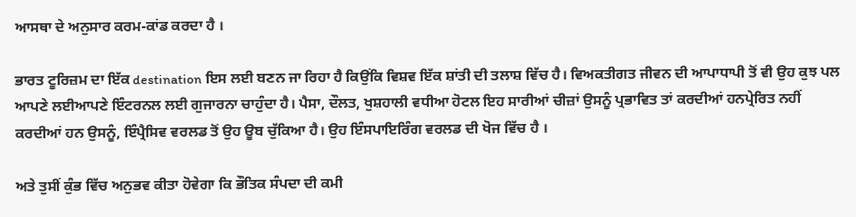ਆਸਥਾ ਦੇ ਅਨੁਸਾਰ ਕਰਮ-ਕਾਂਡ ਕਰਦਾ ਹੈ ।

ਭਾਰਤ ਟੂਰਿਜ਼ਮ ਦਾ ਇੱਕ destination ਇਸ ਲਈ ਬਣਨ ਜਾ ਰਿਹਾ ਹੈ ਕਿਉਂਕਿ ਵਿਸ਼ਵ ਇੱਕ ਸ਼ਾਂਤੀ ਦੀ ਤਲਾਸ਼ ਵਿੱਚ ਹੈ। ਵਿਅਕਤੀਗਤ ਜੀਵਨ ਦੀ ਆਪਾਧਾਪੀ ਤੋਂ ਵੀ ਉਹ ਕੁਝ ਪਲ ਆਪਣੇ ਲਈਆਪਣੇ ਇੰਟਰਨਲ ਲਈ ਗੁਜਾਰਨਾ ਚਾਹੁੰਦਾ ਹੈ। ਪੈਸਾ, ਦੌਲਤ, ਖੁਸ਼ਹਾਲੀ ਵਧੀਆ ਹੋਟਲ ਇਹ ਸਾਰੀਆਂ ਚੀਜ਼ਾਂ ਉਸਨੂੰ ਪ੍ਰਭਾਵਿਤ ਤਾਂ ਕਰਦੀਆਂ ਹਨਪ੍ਰੇਰਿਤ ਨਹੀਂ ਕਰਦੀਆਂ ਹਨ ਉਸਨੂੰ, ਇੰਪ੍ਰੈਸਿਵ ਵਰਲਡ ਤੋਂ ਉਹ ਊਬ ਚੁੱਕਿਆ ਹੈ। ਉਹ ਇੰਸਪਾਇਰਿੰਗ ਵਰਲਡ ਦੀ ਖੋਜ ਵਿੱਚ ਹੈ ।

ਅਤੇ ਤੁਸੀਂ ਕੁੰਭ ਵਿੱਚ ਅਨੁਭਵ ਕੀਤਾ ਹੋਵੇਗਾ ਕਿ ਭੌਤਿਕ ਸੰਪਦਾ ਦੀ ਕਮੀ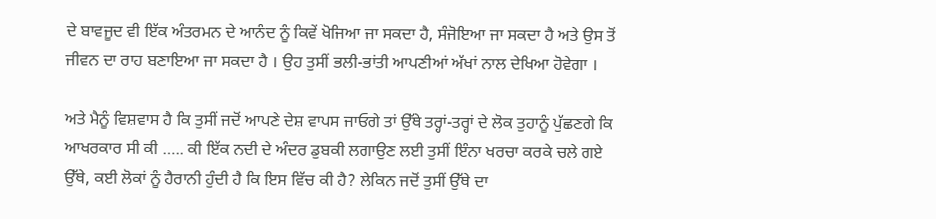ਦੇ ਬਾਵਜੂਦ ਵੀ ਇੱਕ ਅੰਤਰਮਨ ਦੇ ਆਨੰਦ ਨੂੰ ਕਿਵੇਂ ਖੋਜਿਆ ਜਾ ਸਕਦਾ ਹੈ, ਸੰਜੋਇਆ ਜਾ ਸਕਦਾ ਹੈ ਅਤੇ ਉਸ ਤੋਂ ਜੀਵਨ ਦਾ ਰਾਹ ਬਣਾਇਆ ਜਾ ਸਕਦਾ ਹੈ । ਉਹ ਤੁਸੀਂ ਭਲੀ-ਭਾਂਤੀ ਆਪਣੀਆਂ ਅੱਖਾਂ ਨਾਲ ਦੇਖਿਆ ਹੋਵੇਗਾ ।

ਅਤੇ ਮੈਨੂੰ ਵਿਸ਼ਵਾਸ ਹੈ ਕਿ ਤੁਸੀਂ ਜਦੋਂ ਆਪਣੇ ਦੇਸ਼ ਵਾਪਸ ਜਾਓਗੇ ਤਾਂ ਉੱਥੇ ਤਰ੍ਹਾਂ-ਤਰ੍ਹਾਂ ਦੇ ਲੋਕ ਤੁਹਾਨੂੰ ਪੁੱਛਣਗੇ ਕਿ ਆਖਰਕਾਰ ਸੀ ਕੀ ….. ਕੀ ਇੱਕ ਨਦੀ ਦੇ ਅੰਦਰ ਡੁਬਕੀ ਲਗਾਉਣ ਲਈ ਤੁਸੀਂ ਇੰਨਾ ਖਰਚਾ ਕਰਕੇ ਚਲੇ ਗਏ ਉੱਥੇ, ਕਈ ਲੋਕਾਂ ਨੂੰ ਹੈਰਾਨੀ ਹੁੰਦੀ ਹੈ ਕਿ ਇਸ ਵਿੱਚ ਕੀ ਹੈ? ਲੇਕਿਨ ਜਦੋਂ ਤੁਸੀਂ ਉੱਥੇ ਦਾ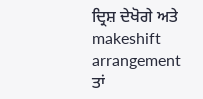ਦ੍ਰਿਸ਼ ਦੇਖੋਗੇ ਅਤੇ makeshift arrangement ਤਾਂ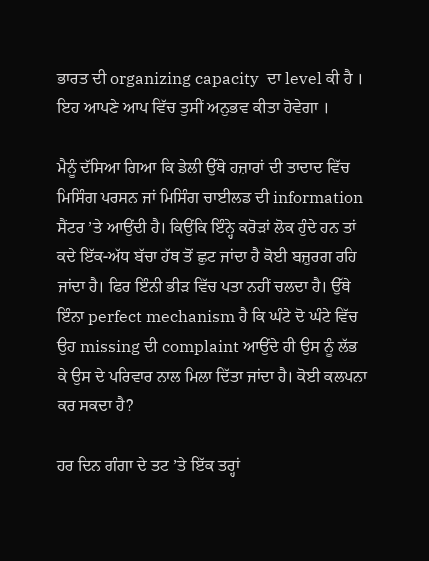ਭਾਰਤ ਦੀ organizing capacity  ਦਾ level ਕੀ ਹੈ ।  ਇਹ ਆਪਣੇ ਆਪ ਵਿੱਚ ਤੁਸੀਂ ਅਨੁਭਵ ਕੀਤਾ ਹੋਵੇਗਾ ।

ਮੈਨੂੰ ਦੱਸਿਆ ਗਿਆ ਕਿ ਡੇਲੀ ਉੱਥੇ ਹਜ਼ਾਰਾਂ ਦੀ ਤਾਦਾਦ ਵਿੱਚ ਮਿਸਿੰਗ ਪਰਸਨ ਜਾਂ ਮਿਸਿੰਗ ਚਾਈਲਡ ਦੀ information ਸੈਂਟਰ ’ਤੇ ਆਉਂਦੀ ਹੈ। ਕਿਉਂਕਿ ਇੰਨ੍ਹੇ ਕਰੋੜਾਂ ਲੋਕ ਹੁੰਦੇ ਹਨ ਤਾਂ ਕਦੇ ਇੱਕ-ਅੱਧ ਬੱਚਾ ਹੱਥ ਤੋਂ ਛੁਟ ਜਾਂਦਾ ਹੈ ਕੋਈ ਬਜ਼ੁਰਗ ਰਹਿ ਜਾਂਦਾ ਹੈ। ਫਿਰ ਇੰਨੀ ਭੀੜ ਵਿੱਚ ਪਤਾ ਨਹੀਂ ਚਲਦਾ ਹੈ। ਉੱਥੇ ਇੰਨਾ perfect mechanism ਹੈ ਕਿ ਘੰਟੇ ਦੋ ਘੰਟੇ ਵਿੱਚ ਉਹ missing ਦੀ complaint ਆਉਂਦੇ ਹੀ ਉਸ ਨੂੰ ਲੱਭ ਕੇ ਉਸ ਦੇ ਪਰਿਵਾਰ ਨਾਲ ਮਿਲਾ ਦਿੱਤਾ ਜਾਂਦਾ ਹੈ। ਕੋਈ ਕਲਪਨਾ ਕਰ ਸਕਦਾ ਹੈ?

ਹਰ ਦਿਨ ਗੰਗਾ ਦੇ ਤਟ ’ਤੇ ਇੱਕ ਤਰ੍ਹਾਂ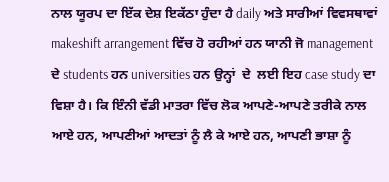ਨਾਲ ਯੂਰਪ ਦਾ ਇੱਕ ਦੇਸ਼ ਇਕੱਠਾ ਹੁੰਦਾ ਹੈ daily ਅਤੇ ਸਾਰੀਆਂ ਵਿਵਸਥਾਵਾਂ makeshift arrangement ਵਿੱਚ ਹੋ ਰਹੀਆਂ ਹਨ ਯਾਨੀ ਜੋ management  ਦੇ students ਹਨ universities ਹਨ ਉਨ੍ਹਾਂ  ਦੇ  ਲਈ ਇਹ case study ਦਾ ਵਿਸ਼ਾ ਹੈ। ਕਿ ਇੰਨੀ ਵੱਡੀ ਮਾਤਰਾ ਵਿੱਚ ਲੋਕ ਆਪਣੇ-ਆਪਣੇ ਤਰੀਕੇ ਨਾਲ ਆਏ ਹਨ, ਆਪਣੀਆਂ ਆਦਤਾਂ ਨੂੰ ਲੈ ਕੇ ਆਏ ਹਨ, ਆਪਣੀ ਭਾਸ਼ਾ ਨੂੰ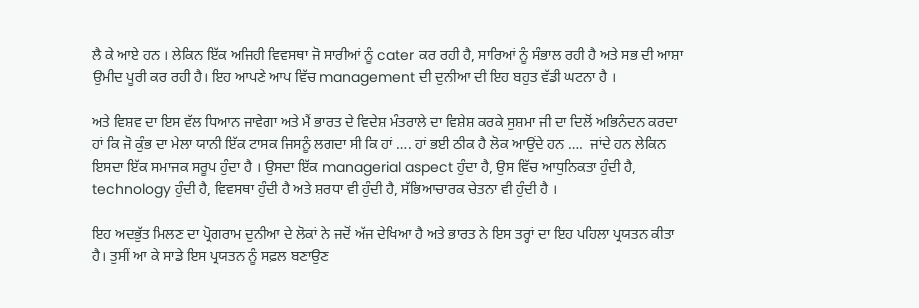ਲੈ ਕੇ ਆਏ ਹਨ । ਲੇਕਿਨ ਇੱਕ ਅਜਿਹੀ ਵਿਵਸਥਾ ਜੋ ਸਾਰੀਆਂ ਨੂੰ cater ਕਰ ਰਹੀ ਹੈ, ਸਾਰਿਆਂ ਨੂੰ ਸੰਭਾਲ ਰਹੀ ਹੈ ਅਤੇ ਸਭ ਦੀ ਆਸ਼ਾ ਉਮੀਦ ਪੂਰੀ ਕਰ ਰਹੀ ਹੈ। ਇਹ ਆਪਣੇ ਆਪ ਵਿੱਚ management ਦੀ ਦੁਨੀਆ ਦੀ ਇਹ ਬਹੁਤ ਵੱਡੀ ਘਟਨਾ ਹੈ ।

ਅਤੇ ਵਿਸ਼ਵ ਦਾ ਇਸ ਵੱਲ ਧਿਆਨ ਜਾਵੇਗਾ ਅਤੇ ਮੈਂ ਭਾਰਤ ਦੇ ਵਿਦੇਸ਼ ਮੰਤਰਾਲੇ ਦਾ ਵਿਸ਼ੇਸ਼ ਕਰਕੇ ਸੁਸ਼ਮਾ ਜੀ ਦਾ ਦਿਲੋਂ ਅਭਿਨੰਦਨ ਕਰਦਾ ਹਾਂ ਕਿ ਜੋ ਕੁੰਭ ਦਾ ਮੇਲਾ ਯਾਨੀ ਇੱਕ ਟਾਸਕ ਜਿਸਨੂੰ ਲਗਦਾ ਸੀ ਕਿ ਹਾਂ …. ਹਾਂ ਭਈ ਠੀਕ ਹੈ ਲੋਕ ਆਉਂਦੇ ਹਨ ….  ਜਾਂਦੇ ਹਨ ਲੇਕਿਨ ਇਸਦਾ ਇੱਕ ਸਮਾਜਕ ਸਰੂਪ ਹੁੰਦਾ ਹੈ । ਉਸਦਾ ਇੱਕ managerial aspect ਹੁੰਦਾ ਹੈ, ਉਸ ਵਿੱਚ ਆਧੁਨਿਕਤਾ ਹੁੰਦੀ ਹੈ, technology ਹੁੰਦੀ ਹੈ, ਵਿਵਸਥਾ ਹੁੰਦੀ ਹੈ ਅਤੇ ਸ਼ਰਧਾ ਵੀ ਹੁੰਦੀ ਹੈ, ਸੱਭਿਆਚਾਰਕ ਚੇਤਨਾ ਵੀ ਹੁੰਦੀ ਹੈ ।

ਇਹ ਅਦਭੁੱਤ ਮਿਲਣ ਦਾ ਪ੍ਰੋਗਰਾਮ ਦੁਨੀਆ ਦੇ ਲੋਕਾਂ ਨੇ ਜਦੋਂ ਅੱਜ ਦੇਖਿਆ ਹੈ ਅਤੇ ਭਾਰਤ ਨੇ ਇਸ ਤਰ੍ਹਾਂ ਦਾ ਇਹ ਪਹਿਲਾ ਪ੍ਰਯਤਨ ਕੀਤਾ ਹੈ। ਤੁਸੀਂ ਆ ਕੇ ਸਾਡੇ ਇਸ ਪ੍ਰਯਤਨ ਨੂੰ ਸਫ਼ਲ ਬਣਾਉਣ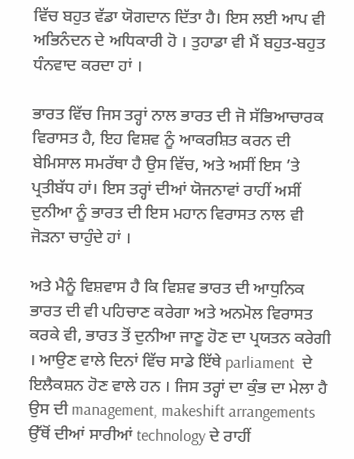ਵਿੱਚ ਬਹੁਤ ਵੱਡਾ ਯੋਗਦਾਨ ਦਿੱਤਾ ਹੈ। ਇਸ ਲਈ ਆਪ ਵੀ ਅਭਿਨੰਦਨ ਦੇ ਅਧਿਕਾਰੀ ਹੋ । ਤੁਹਾਡਾ ਵੀ ਮੈਂ ਬਹੁਤ-ਬਹੁਤ ਧੰਨਵਾਦ ਕਰਦਾ ਹਾਂ ।

ਭਾਰਤ ਵਿੱਚ ਜਿਸ ਤਰ੍ਹਾਂ ਨਾਲ ਭਾਰਤ ਦੀ ਜੋ ਸੱਭਿਆਚਾਰਕ ਵਿਰਾਸਤ ਹੈ, ਇਹ ਵਿਸ਼ਵ ਨੂੰ ਆਕਰਸ਼ਿਤ ਕਰਨ ਦੀ ਬੇਮਿਸਾਲ ਸਮਰੱਥਾ ਹੈ ਉਸ ਵਿੱਚ, ਅਤੇ ਅਸੀਂ ਇਸ ’ਤੇ ਪ੍ਰਤੀਬੱਧ ਹਾਂ। ਇਸ ਤਰ੍ਹਾਂ ਦੀਆਂ ਯੋਜਨਾਵਾਂ ਰਾਹੀਂ ਅਸੀਂ ਦੁਨੀਆ ਨੂੰ ਭਾਰਤ ਦੀ ਇਸ ਮਹਾਨ ਵਿਰਾਸਤ ਨਾਲ ਵੀ ਜੋੜਨਾ ਚਾਹੁੰਦੇ ਹਾਂ ।

ਅਤੇ ਮੈਨੂੰ ਵਿਸ਼ਵਾਸ ਹੈ ਕਿ ਵਿਸ਼ਵ ਭਾਰਤ ਦੀ ਆਧੁਨਿਕ ਭਾਰਤ ਦੀ ਵੀ ਪਹਿਚਾਣ ਕਰੇਗਾ ਅਤੇ ਅਨਮੋਲ ਵਿਰਾਸਤ ਕਰਕੇ ਵੀ, ਭਾਰਤ ਤੋਂ ਦੁਨੀਆ ਜਾਣੂ ਹੋਣ ਦਾ ਪ੍ਰਯਤਨ ਕਰੇਗੀ । ਆਉਣ ਵਾਲੇ ਦਿਨਾਂ ਵਿੱਚ ਸਾਡੇ ਇੱਥੇ parliament  ਦੇ ਇਲੈਕਸ਼ਨ ਹੋਣ ਵਾਲੇ ਹਨ । ਜਿਸ ਤਰ੍ਹਾਂ ਦਾ ਕੁੰਭ ਦਾ ਮੇਲਾ ਹੈ ਉਸ ਦੀ management, makeshift arrangements ਉੱਥੋਂ ਦੀਆਂ ਸਾਰੀਆਂ technology ਦੇ ਰਾਹੀਂ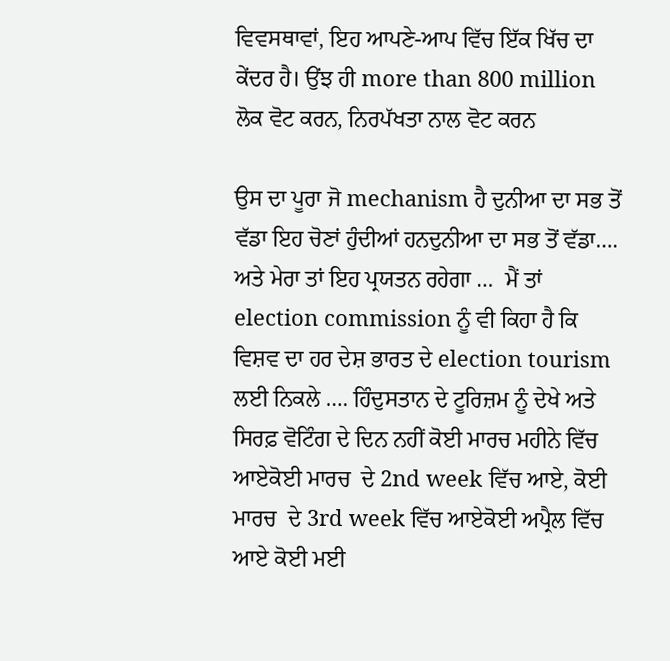ਵਿਵਸਥਾਵਾਂ, ਇਹ ਆਪਣੇ-ਆਪ ਵਿੱਚ ਇੱਕ ਖਿੱਚ ਦਾ ਕੇਂਦਰ ਹੈ। ਉਂਝ ਹੀ more than 800 million ਲੋਕ ਵੋਟ ਕਰਨ, ਨਿਰਪੱਖਤਾ ਨਾਲ ਵੋਟ ਕਰਨ

ਉਸ ਦਾ ਪੂਰਾ ਜੋ mechanism ਹੈ ਦੁਨੀਆ ਦਾ ਸਭ ਤੋਂ ਵੱਡਾ ਇਹ ਚੋਣਾਂ ਹੁੰਦੀਆਂ ਹਨਦੁਨੀਆ ਦਾ ਸਭ ਤੋਂ ਵੱਡਾ…. ਅਤੇ ਮੇਰਾ ਤਾਂ ਇਹ ਪ੍ਰਯਤਨ ਰਹੇਗਾ …  ਮੈਂ ਤਾਂ election commission ਨੂੰ ਵੀ ਕਿਹਾ ਹੈ ਕਿ ਵਿਸ਼ਵ ਦਾ ਹਰ ਦੇਸ਼ ਭਾਰਤ ਦੇ election tourism ਲਈ ਨਿਕਲੇ …. ਹਿੰਦੁਸਤਾਨ ਦੇ ਟੂਰਿਜ਼ਮ ਨੂੰ ਦੇਖੇ ਅਤੇ ਸਿਰਫ਼ ਵੋਟਿੰਗ ਦੇ ਦਿਨ ਨਹੀਂ ਕੋਈ ਮਾਰਚ ਮਹੀਨੇ ਵਿੱਚ ਆਏਕੋਈ ਮਾਰਚ  ਦੇ 2nd week ਵਿੱਚ ਆਏ, ਕੋਈ ਮਾਰਚ  ਦੇ 3rd week ਵਿੱਚ ਆਏਕੋਈ ਅਪ੍ਰੈਲ ਵਿੱਚ ਆਏ ਕੋਈ ਮਈ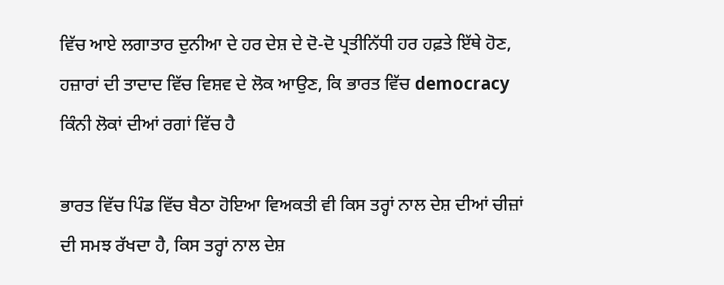ਵਿੱਚ ਆਏ ਲਗਾਤਾਰ ਦੁਨੀਆ ਦੇ ਹਰ ਦੇਸ਼ ਦੇ ਦੋ-ਦੋ ਪ੍ਰਤੀਨਿੱਧੀ ਹਰ ਹਫ਼ਤੇ ਇੱਥੇ ਹੋਣ, ਹਜ਼ਾਰਾਂ ਦੀ ਤਾਦਾਦ ਵਿੱਚ ਵਿਸ਼ਵ ਦੇ ਲੋਕ ਆਉਣ, ਕਿ ਭਾਰਤ ਵਿੱਚ democracy ਕਿੰਨੀ ਲੋਕਾਂ ਦੀਆਂ ਰਗਾਂ ਵਿੱਚ ਹੈ

ਭਾਰਤ ਵਿੱਚ ਪਿੰਡ ਵਿੱਚ ਬੈਠਾ ਹੋਇਆ ਵਿਅਕਤੀ ਵੀ ਕਿਸ ਤਰ੍ਹਾਂ ਨਾਲ ਦੇਸ਼ ਦੀਆਂ ਚੀਜ਼ਾਂ ਦੀ ਸਮਝ ਰੱਖਦਾ ਹੈ, ਕਿਸ ਤਰ੍ਹਾਂ ਨਾਲ ਦੇਸ਼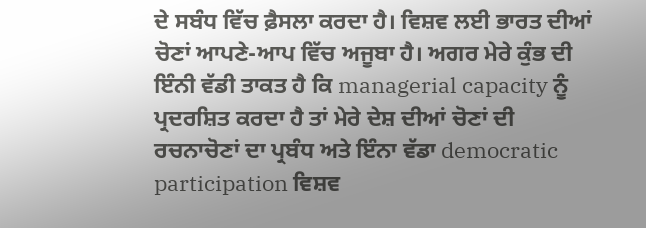ਦੇ ਸਬੰਧ ਵਿੱਚ ਫ਼ੈਸਲਾ ਕਰਦਾ ਹੈ। ਵਿਸ਼ਵ ਲਈ ਭਾਰਤ ਦੀਆਂ ਚੋਣਾਂ ਆਪਣੇ-ਆਪ ਵਿੱਚ ਅਜੂਬਾ ਹੈ। ਅਗਰ ਮੇਰੇ ਕੁੰਭ ਦੀ ਇੰਨੀ ਵੱਡੀ ਤਾਕਤ ਹੈ ਕਿ managerial capacity ਨੂੰ ਪ੍ਰਦਰਸ਼ਿਤ ਕਰਦਾ ਹੈ ਤਾਂ ਮੇਰੇ ਦੇਸ਼ ਦੀਆਂ ਚੋਣਾਂ ਦੀ ਰਚਨਾਚੋਣਾਂ ਦਾ ਪ੍ਰਬੰਧ ਅਤੇ ਇੰਨਾ ਵੱਡਾ democratic participation ਵਿਸ਼ਵ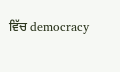ਵਿੱਚ democracy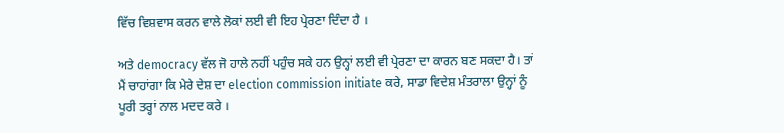ਵਿੱਚ ਵਿਸ਼ਵਾਸ ਕਰਨ ਵਾਲੇ ਲੋਕਾਂ ਲਈ ਵੀ ਇਹ ਪ੍ਰੇਰਣਾ ਦਿੰਦਾ ਹੈ ।

ਅਤੇ democracy ਵੱਲ ਜੋ ਹਾਲੇ ਨਹੀਂ ਪਹੁੰਚ ਸਕੇ ਹਨ ਉਨ੍ਹਾਂ ਲਈ ਵੀ ਪ੍ਰੇਰਣਾ ਦਾ ਕਾਰਨ ਬਣ ਸਕਦਾ ਹੈ। ਤਾਂ ਮੈਂ ਚਾਹਾਂਗਾ ਕਿ ਮੇਰੇ ਦੇਸ਼ ਦਾ election commission initiate ਕਰੇ, ਸਾਡਾ ਵਿਦੇਸ਼ ਮੰਤਰਾਲਾ ਉਨ੍ਹਾਂ ਨੂੰ ਪੂਰੀ ਤਰ੍ਹਾਂ ਨਾਲ ਮਦਦ ਕਰੇ ।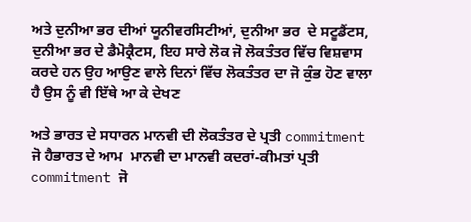ਅਤੇ ਦੁਨੀਆ ਭਰ ਦੀਆਂ ਯੂਨੀਵਰਸਿਟੀਆਂ, ਦੁਨੀਆ ਭਰ  ਦੇ ਸਟੂਡੈਂਟਸ, ਦੁਨੀਆ ਭਰ ਦੇ ਡੈਮੋਕ੍ਰੈਟਸ, ਇਹ ਸਾਰੇ ਲੋਕ ਜੋ ਲੋਕਤੰਤਰ ਵਿੱਚ ਵਿਸ਼ਵਾਸ ਕਰਦੇ ਹਨ ਉਹ ਆਉਣ ਵਾਲੇ ਦਿਨਾਂ ਵਿੱਚ ਲੋਕਤੰਤਰ ਦਾ ਜੋ ਕੁੰਭ ਹੋਣ ਵਾਲਾ ਹੈ ਉਸ ਨੂੰ ਵੀ ਇੱਥੇ ਆ ਕੇ ਦੇਖਣ

ਅਤੇ ਭਾਰਤ ਦੇ ਸਧਾਰਨ ਮਾਨਵੀ ਦੀ ਲੋਕਤੰਤਰ ਦੇ ਪ੍ਰਤੀ commitment ਜੋ ਹੈਭਾਰਤ ਦੇ ਆਮ  ਮਾਨਵੀ ਦਾ ਮਾਨਵੀ ਕਦਰਾਂ-ਕੀਮਤਾਂ ਪ੍ਰਤੀ commitment ਜੋ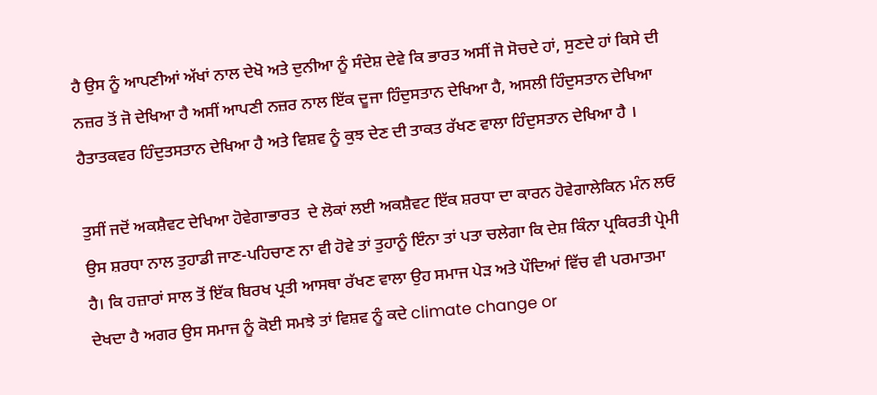ਹੈ ਉਸ ਨੂੰ ਆਪਣੀਆਂ ਅੱਖਾਂ ਨਾਲ ਦੇਖੋ ਅਤੇ ਦੁਨੀਆ ਨੂੰ ਸੰਦੇਸ਼ ਦੇਵੇ ਕਿ ਭਾਰਤ ਅਸੀਂ ਜੋ ਸੋਚਦੇ ਹਾਂ, ਸੁਣਦੇ ਹਾਂ ਕਿਸੇ ਦੀ ਨਜ਼ਰ ਤੋਂ ਜੋ ਦੇਖਿਆ ਹੈ ਅਸੀਂ ਆਪਣੀ ਨਜ਼ਰ ਨਾਲ ਇੱਕ ਦੂਜਾ ਹਿੰਦੁਸਤਾਨ ਦੇਖਿਆ ਹੈ, ਅਸਲੀ ਹਿੰਦੁਸਤਾਨ ਦੇਖਿਆ ਹੈਤਾਤਕਵਰ ਹਿੰਦੁਤਸਤਾਨ ਦੇਖਿਆ ਹੈ ਅਤੇ ਵਿਸ਼ਵ ਨੂੰ ਕੁਝ ਦੇਣ ਦੀ ਤਾਕਤ ਰੱਖਣ ਵਾਲਾ ਹਿੰਦੁਸਤਾਨ ਦੇਖਿਆ ਹੈ ।

ਤੁਸੀਂ ਜਦੋਂ ਅਕਸ਼ੈਵਟ ਦੇਖਿਆ ਹੋਵੇਗਾਭਾਰਤ  ਦੇ ਲੋਕਾਂ ਲਈ ਅਕਸ਼ੈਵਟ ਇੱਕ ਸ਼ਰਧਾ ਦਾ ਕਾਰਨ ਹੋਵੇਗਾਲੇਕਿਨ ਮੰਨ ਲਓ ਉਸ ਸ਼ਰਧਾ ਨਾਲ ਤੁਹਾਡੀ ਜਾਣ-ਪਹਿਚਾਣ ਨਾ ਵੀ ਹੋਵੇ ਤਾਂ ਤੁਹਾਨੂੰ ਇੰਨਾ ਤਾਂ ਪਤਾ ਚਲੇਗਾ ਕਿ ਦੇਸ਼ ਕਿੰਨਾ ਪ੍ਰਕਿਰਤੀ ਪ੍ਰੇਮੀ ਹੈ। ਕਿ ਹਜ਼ਾਰਾਂ ਸਾਲ ਤੋਂ ਇੱਕ ਬਿਰਖ ਪ੍ਰਤੀ ਆਸਥਾ ਰੱਖਣ ਵਾਲਾ ਉਹ ਸਮਾਜ ਪੇੜ ਅਤੇ ਪੌਦਿਆਂ ਵਿੱਚ ਵੀ ਪਰਮਾਤਮਾ ਦੇਖਦਾ ਹੈ ਅਗਰ ਉਸ ਸਮਾਜ ਨੂੰ ਕੋਈ ਸਮਝੇ ਤਾਂ ਵਿਸ਼ਵ ਨੂੰ ਕਦੇ climate change or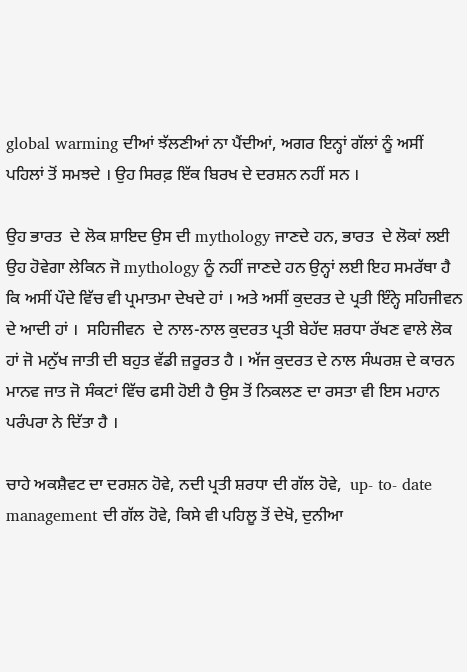global warming ਦੀਆਂ ਝੱਲਣੀਆਂ ਨਾ ਪੈਂਦੀਆਂ, ਅਗਰ ਇਨ੍ਹਾਂ ਗੱਲਾਂ ਨੂੰ ਅਸੀਂ ਪਹਿਲਾਂ ਤੋਂ ਸਮਝਦੇ । ਉਹ ਸਿਰਫ਼ ਇੱਕ ਬਿਰਖ ਦੇ ਦਰਸ਼ਨ ਨਹੀਂ ਸਨ ।

ਉਹ ਭਾਰਤ  ਦੇ ਲੋਕ ਸ਼ਾਇਦ ਉਸ ਦੀ mythology ਜਾਣਦੇ ਹਨ, ਭਾਰਤ  ਦੇ ਲੋਕਾਂ ਲਈ ਉਹ ਹੋਵੇਗਾ ਲੇਕਿਨ ਜੋ mythology ਨੂੰ ਨਹੀਂ ਜਾਣਦੇ ਹਨ ਉਨ੍ਹਾਂ ਲਈ ਇਹ ਸਮਰੱਥਾ ਹੈ ਕਿ ਅਸੀਂ ਪੌਦੇ ਵਿੱਚ ਵੀ ਪ੍ਰਮਾਤਮਾ ਦੇਖਦੇ ਹਾਂ । ਅਤੇ ਅਸੀਂ ਕੁਦਰਤ ਦੇ ਪ੍ਰਤੀ ਇੰਨ੍ਹੇ ਸਹਿਜੀਵਨ ਦੇ ਆਦੀ ਹਾਂ ।  ਸਹਿਜੀਵਨ  ਦੇ ਨਾਲ-ਨਾਲ ਕੁਦਰਤ ਪ੍ਰਤੀ ਬੇਹੱਦ ਸ਼ਰਧਾ ਰੱਖਣ ਵਾਲੇ ਲੋਕ ਹਾਂ ਜੋ ਮਨੁੱਖ ਜਾਤੀ ਦੀ ਬਹੁਤ ਵੱਡੀ ਜ਼ਰੂਰਤ ਹੈ । ਅੱਜ ਕੁਦਰਤ ਦੇ ਨਾਲ ਸੰਘਰਸ਼ ਦੇ ਕਾਰਨ ਮਾਨਵ ਜਾਤ ਜੋ ਸੰਕਟਾਂ ਵਿੱਚ ਫਸੀ ਹੋਈ ਹੈ ਉਸ ਤੋਂ ਨਿਕਲਣ ਦਾ ਰਸਤਾ ਵੀ ਇਸ ਮਹਾਨ ਪਰੰਪਰਾ ਨੇ ਦਿੱਤਾ ਹੈ ।

ਚਾਹੇ ਅਕਸ਼ੈਵਟ ਦਾ ਦਰਸ਼ਨ ਹੋਵੇ, ਨਦੀ ਪ੍ਰਤੀ ਸ਼ਰਧਾ ਦੀ ਗੱਲ ਹੋਵੇ,  up- to- date management ਦੀ ਗੱਲ ਹੋਵੇ, ਕਿਸੇ ਵੀ ਪਹਿਲੂ ਤੋਂ ਦੇਖੋ, ਦੁਨੀਆ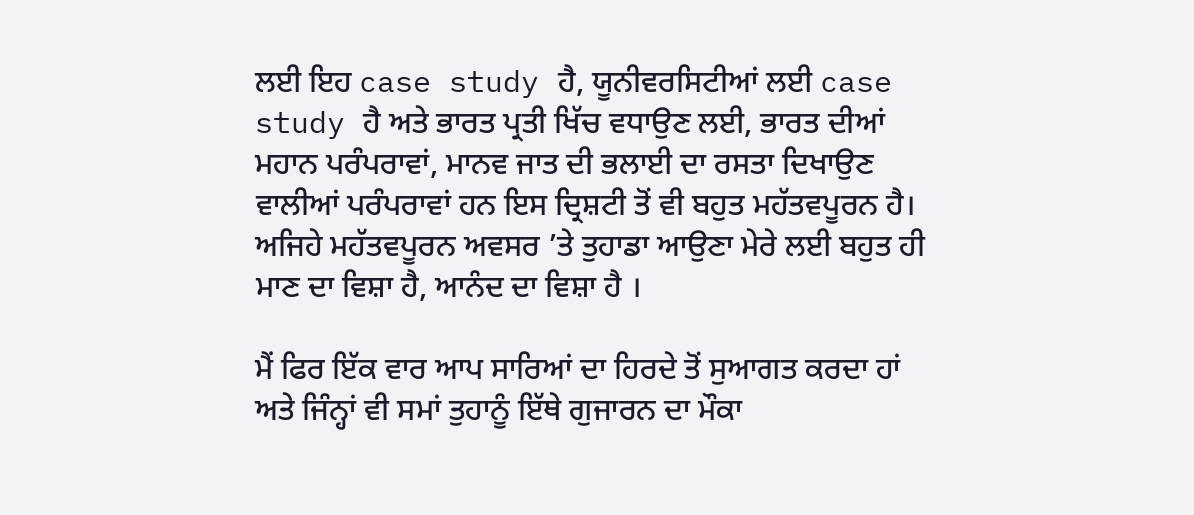ਲਈ ਇਹ case study ਹੈ, ਯੂਨੀਵਰਸਿਟੀਆਂ ਲਈ case study ਹੈ ਅਤੇ ਭਾਰਤ ਪ੍ਰਤੀ ਖਿੱਚ ਵਧਾਉਣ ਲਈ, ਭਾਰਤ ਦੀਆਂ ਮਹਾਨ ਪਰੰਪਰਾਵਾਂ, ਮਾਨਵ ਜਾਤ ਦੀ ਭਲਾਈ ਦਾ ਰਸਤਾ ਦਿਖਾਉਣ ਵਾਲੀਆਂ ਪਰੰਪਰਾਵਾਂ ਹਨ ਇਸ ਦ੍ਰਿਸ਼ਟੀ ਤੋਂ ਵੀ ਬਹੁਤ ਮਹੱਤਵਪੂਰਨ ਹੈ। ਅਜਿਹੇ ਮਹੱਤਵਪੂਰਨ ਅਵਸਰ ’ਤੇ ਤੁਹਾਡਾ ਆਉਣਾ ਮੇਰੇ ਲਈ ਬਹੁਤ ਹੀ ਮਾਣ ਦਾ ਵਿਸ਼ਾ ਹੈ, ਆਨੰਦ ਦਾ ਵਿਸ਼ਾ ਹੈ ।

ਮੈਂ ਫਿਰ ਇੱਕ ਵਾਰ ਆਪ ਸਾਰਿਆਂ ਦਾ ਹਿਰਦੇ ਤੋਂ ਸੁਆਗਤ ਕਰਦਾ ਹਾਂ ਅਤੇ ਜਿੰਨ੍ਹਾਂ ਵੀ ਸਮਾਂ ਤੁਹਾਨੂੰ ਇੱਥੇ ਗੁਜਾਰਨ ਦਾ ਮੌਕਾ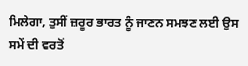ਮਿਲੇਗਾ, ਤੁਸੀਂ ਜ਼ਰੂਰ ਭਾਰਤ ਨੂੰ ਜਾਣਨ ਸਮਝਣ ਲਈ ਉਸ ਸਮੇਂ ਦੀ ਵਰਤੋਂ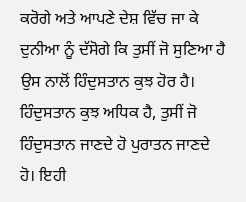ਕਰੋਗੇ ਅਤੇ ਆਪਣੇ ਦੇਸ਼ ਵਿੱਚ ਜਾ ਕੇ ਦੁਨੀਆ ਨੂੰ ਦੱਸੋਗੇ ਕਿ ਤੁਸੀਂ ਜੋ ਸੁਣਿਆ ਹੈ ਉਸ ਨਾਲੋਂ ਹਿੰਦੁਸਤਾਨ ਕੁਝ ਹੋਰ ਹੈ। ਹਿੰਦੁਸਤਾਨ ਕੁਝ ਅਧਿਕ ਹੈ, ਤੁਸੀਂ ਜੋ ਹਿੰਦੁਸਤਾਨ ਜਾਣਦੇ ਹੋ ਪੁਰਾਤਨ ਜਾਣਦੇ ਹੋ। ਇਹੀ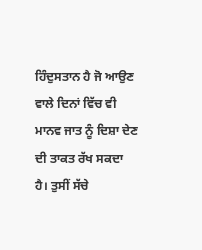ਹਿੰਦੁ‍ਸਤਾਨ ਹੈ ਜੋ ਆਉਣ ਵਾਲੇ ਦਿਨਾਂ ਵਿੱਚ ਵੀ ਮਾਨਵ ਜਾਤ ਨੂੰ ਦਿਸ਼ਾ ਦੇਣ ਦੀ ਤਾਕਤ ਰੱਖ ਸਕਦਾ ਹੈ। ਤੁਸੀਂ ਸੱਚੇ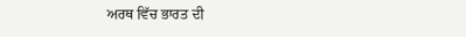ਅਰਥ ਵਿੱਚ ਭਾਰਤ ਦੀ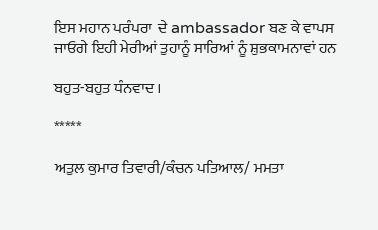ਇਸ ਮਹਾਨ ਪਰੰਪਰਾ  ਦੇ ambassador ਬਣ ਕੇ ਵਾਪਸ ਜਾਓਗੇ ਇਹੀ ਮੇਰੀਆਂ ਤੁਹਾਨੂੰ ਸਾਰਿਆਂ ਨੂੰ ਸ਼ੁਭਕਾਮਨਾਵਾਂ ਹਨ

ਬਹੁਤ-ਬਹੁਤ ਧੰਨਵਾਦ ।

*****

ਅਤੁਲ ਕੁਮਾਰ ਤਿਵਾਰੀ/ਕੰਚਨ ਪਤਿਆਲ/ ਮਮਤਾ